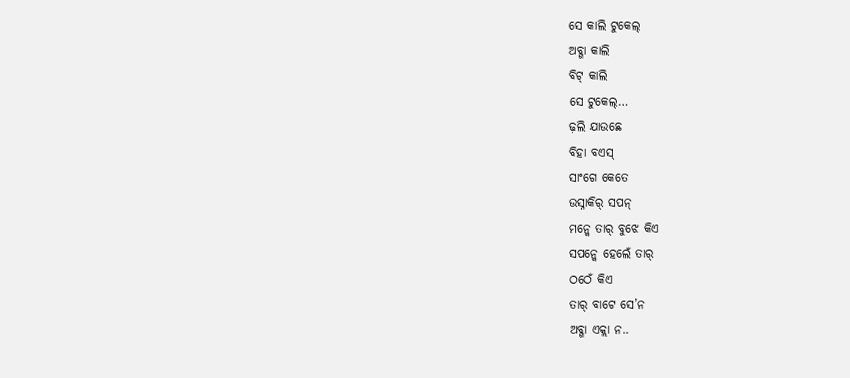ସେ କାଲି ଟୁକେଲ୍
ଅବ୍ଗା କାଲି
ବିଟ୍ କାଲି
ସେ ଟୁକେଲ୍…
ଢ଼ଲି ଯାଉଛେ
ବିହା ବଏସ୍
ସାଂଗେ କେତେ
ଉସ୍ନାକିର୍ ସପନ୍
ମନ୍କେ ତାର୍ ବୁଝେ କିଏ
ସପନ୍କେ ହେଲେଁ ତାର୍
ଠଠେଁ କିଏ
ତାର୍ ବାଟେ ସେ’ନ
ଅବ୍ଗା ଏକ୍ଲା ନ..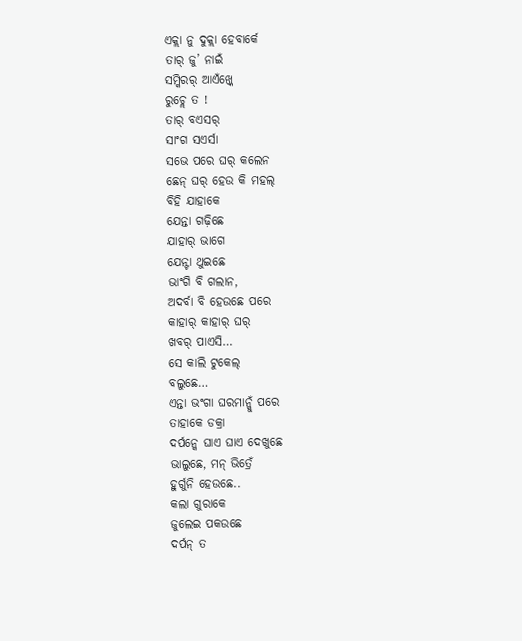ଏକ୍ଲା ନୁ ଦୁକ୍ଲା ହେବାର୍କେ
ତାର୍ ଜୁ’ ନାଇଁ
ସମ୍କିରର୍ ଆଏଁଖ୍କେ
ରୁଚ୍ଲେ ତ !
ତାର୍ ବଏସର୍
ସାଂଗ ସଏର୍ସା
ସଭେ ପରେ ଘର୍ କଲେନ
ଛେନ୍ ଘର୍ ହେଉ କି ମହଲ୍
ବିହି ଯାହାକେ
ଯେନ୍ତା ଗଢ଼ିଛେ
ଯାହାର୍ ଭାଗେ
ଯେନ୍ଟା ଥୁଇଛେ
ଭାଂଗି ବି ଗଲାନ,
ଅଦର୍ବା ବି ହେଉଛେ ପରେ
କାହାର୍ କାହାର୍ ଘର୍
ଖବର୍ ପାଏସି…
ସେ କାଲି ଟୁକେଲ୍
ବଲୁଛେ…
ଏନ୍ତା ଭଂଗା ଘରମାନ୍କୁଁ ପରେ
ତାହାକେ ଡକ୍ରା
ଦର୍ପନ୍କେ ଘାଏ ଘାଏ ଦେଖୁଛେ
ଭାଲୁଛେ, ମନ୍ ଭିତ୍ରେଁ
ହୁର୍ଗୁନି ହେଉଛେ..
କଲା ଗୁରାକେ
ଜୁଲେଇ ପକଉଛେ
ଦର୍ପନ୍ ତ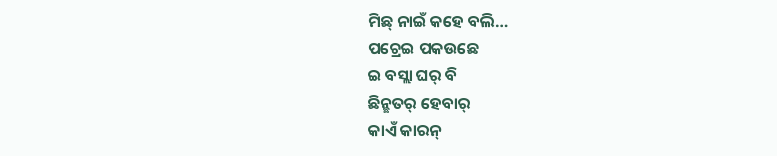ମିଛ୍ ନାଇଁ କହେ ବଲି…
ପଚ୍ରେଇ ପକଉଛେ
ଇ ବସ୍ଲା ଘର୍ ବି
ଛିନ୍ଛତର୍ ହେବାର୍
କାଏଁ କାରନ୍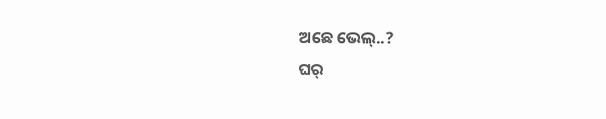ଅଛେ ଭେଲ୍..?
ଘର୍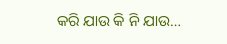କରି ଯାଉ କି ନି ଯାଉ…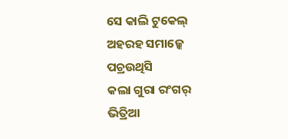ସେ କାଲି ଟୁକେଲ୍
ଅହରହ ସମାଜ୍କେ
ପଚ୍ରଉଥିସି
କଲା ଗୁରା ରଂଗର୍
ଭିତ୍ରିଆ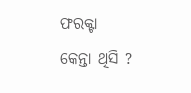ଫରକ୍ଟା
କେନ୍ତା ଥିସି ?